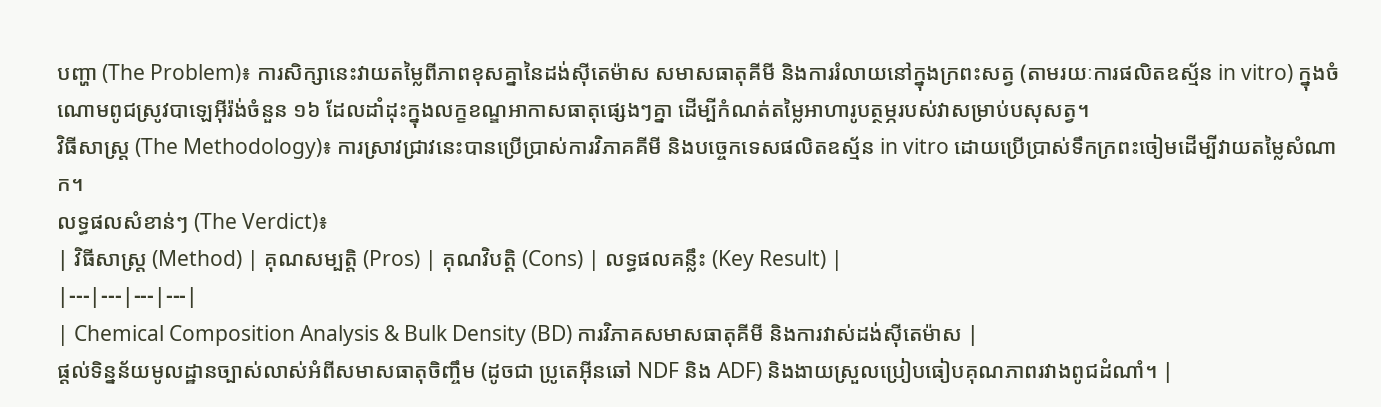បញ្ហា (The Problem)៖ ការសិក្សានេះវាយតម្លៃពីភាពខុសគ្នានៃដង់ស៊ីតេម៉ាស សមាសធាតុគីមី និងការរំលាយនៅក្នុងក្រពះសត្វ (តាមរយៈការផលិតឧស្ម័ន in vitro) ក្នុងចំណោមពូជស្រូវបាឡេអ៊ីរ៉ង់ចំនួន ១៦ ដែលដាំដុះក្នុងលក្ខខណ្ឌអាកាសធាតុផ្សេងៗគ្នា ដើម្បីកំណត់តម្លៃអាហារូបត្ថម្ភរបស់វាសម្រាប់បសុសត្វ។
វិធីសាស្ត្រ (The Methodology)៖ ការស្រាវជ្រាវនេះបានប្រើប្រាស់ការវិភាគគីមី និងបច្ចេកទេសផលិតឧស្ម័ន in vitro ដោយប្រើប្រាស់ទឹកក្រពះចៀមដើម្បីវាយតម្លៃសំណាក។
លទ្ធផលសំខាន់ៗ (The Verdict)៖
| វិធីសាស្ត្រ (Method) | គុណសម្បត្តិ (Pros) | គុណវិបត្តិ (Cons) | លទ្ធផលគន្លឹះ (Key Result) |
|---|---|---|---|
| Chemical Composition Analysis & Bulk Density (BD) ការវិភាគសមាសធាតុគីមី និងការវាស់ដង់ស៊ីតេម៉ាស |
ផ្តល់ទិន្នន័យមូលដ្ឋានច្បាស់លាស់អំពីសមាសធាតុចិញ្ចឹម (ដូចជា ប្រូតេអ៊ីនឆៅ NDF និង ADF) និងងាយស្រួលប្រៀបធៀបគុណភាពរវាងពូជដំណាំ។ |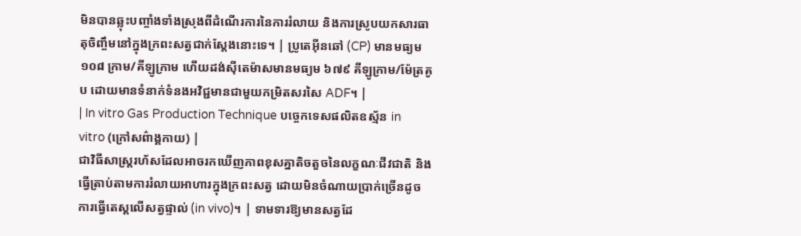មិនបានឆ្លុះបញ្ចាំងទាំងស្រុងពីដំណើរការនៃការរំលាយ និងការស្រូបយកសារធាតុចិញ្ចឹមនៅក្នុងក្រពះសត្វជាក់ស្តែងនោះទេ។ | ប្រូតេអ៊ីនឆៅ (CP) មានមធ្យម ១០៨ ក្រាម/គីឡូក្រាម ហើយដង់ស៊ីតេម៉ាសមានមធ្យម ៦៧៩ គីឡូក្រាម/ម៉ែត្រគូប ដោយមានទំនាក់ទំនងអវិជ្ជមានជាមួយកម្រិតសរសៃ ADF។ |
| In vitro Gas Production Technique បច្ចេកទេសផលិតឧស្ម័ន in vitro (ក្រៅសព៌ាង្គកាយ) |
ជាវិធីសាស្ត្ររហ័សដែលអាចរកឃើញភាពខុសគ្នាតិចតួចនៃលក្ខណៈជីវជាតិ និងធ្វើត្រាប់តាមការរំលាយអាហារក្នុងក្រពះសត្វ ដោយមិនចំណាយប្រាក់ច្រើនដូចការធ្វើតេស្តលើសត្វផ្ទាល់ (in vivo)។ | ទាមទារឱ្យមានសត្វដែ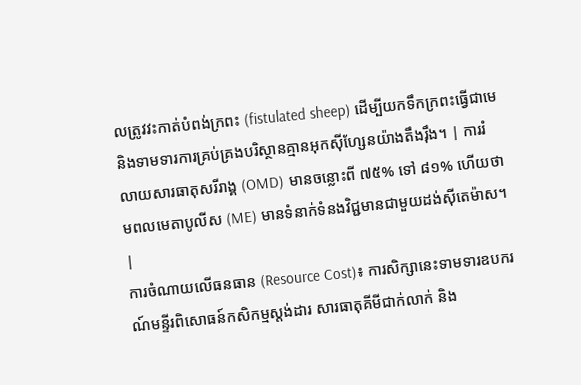លត្រូវវះកាត់បំពង់ក្រពះ (fistulated sheep) ដើម្បីយកទឹកក្រពះធ្វើជាមេ និងទាមទារការគ្រប់គ្រងបរិស្ថានគ្មានអុកស៊ីហ្សែនយ៉ាងតឹងរ៉ឹង។ | ការរំលាយសារធាតុសរីរាង្គ (OMD) មានចន្លោះពី ៧៥% ទៅ ៨១% ហើយថាមពលមេតាបូលីស (ME) មានទំនាក់ទំនងវិជ្ជមានជាមួយដង់ស៊ីតេម៉ាស។ |
ការចំណាយលើធនធាន (Resource Cost)៖ ការសិក្សានេះទាមទារឧបករណ៍មន្ទីរពិសោធន៍កសិកម្មស្តង់ដារ សារធាតុគីមីជាក់លាក់ និង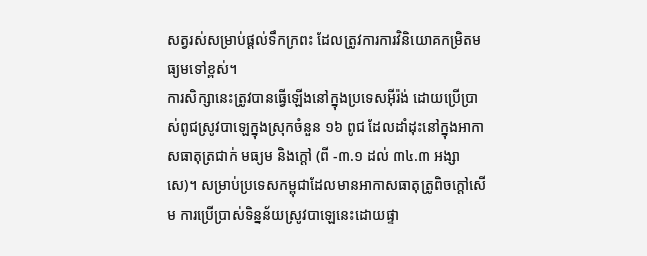សត្វរស់សម្រាប់ផ្តល់ទឹកក្រពះ ដែលត្រូវការការវិនិយោគកម្រិតមធ្យមទៅខ្ពស់។
ការសិក្សានេះត្រូវបានធ្វើឡើងនៅក្នុងប្រទេសអ៊ីរ៉ង់ ដោយប្រើប្រាស់ពូជស្រូវបាឡេក្នុងស្រុកចំនួន ១៦ ពូជ ដែលដាំដុះនៅក្នុងអាកាសធាតុត្រជាក់ មធ្យម និងក្តៅ (ពី -៣.១ ដល់ ៣៤.៣ អង្សាសេ)។ សម្រាប់ប្រទេសកម្ពុជាដែលមានអាកាសធាតុត្រូពិចក្តៅសើម ការប្រើប្រាស់ទិន្នន័យស្រូវបាឡេនេះដោយផ្ទា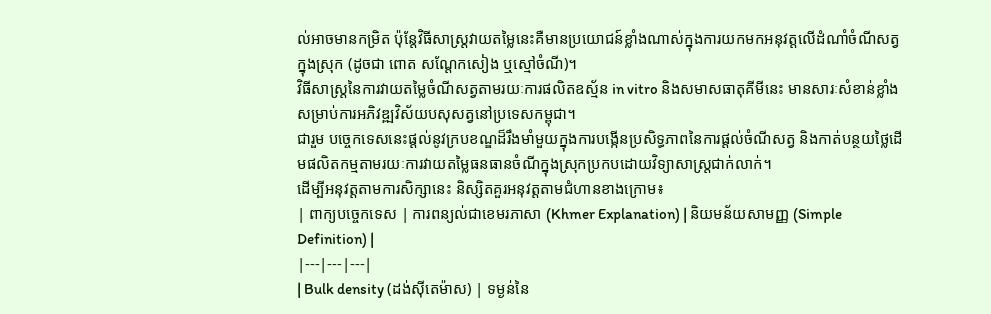ល់អាចមានកម្រិត ប៉ុន្តែវិធីសាស្ត្រវាយតម្លៃនេះគឺមានប្រយោជន៍ខ្លាំងណាស់ក្នុងការយកមកអនុវត្តលើដំណាំចំណីសត្វក្នុងស្រុក (ដូចជា ពោត សណ្តែកសៀង ឬស្មៅចំណី)។
វិធីសាស្ត្រនៃការវាយតម្លៃចំណីសត្វតាមរយៈការផលិតឧស្ម័ន in vitro និងសមាសធាតុគីមីនេះ មានសារៈសំខាន់ខ្លាំងសម្រាប់ការអភិវឌ្ឍវិស័យបសុសត្វនៅប្រទេសកម្ពុជា។
ជារួម បច្ចេកទេសនេះផ្តល់នូវក្របខណ្ឌដ៏រឹងមាំមួយក្នុងការបង្កើនប្រសិទ្ធភាពនៃការផ្តល់ចំណីសត្វ និងកាត់បន្ថយថ្លៃដើមផលិតកម្មតាមរយៈការវាយតម្លៃធនធានចំណីក្នុងស្រុកប្រកបដោយវិទ្យាសាស្ត្រជាក់លាក់។
ដើម្បីអនុវត្តតាមការសិក្សានេះ និស្សិតគួរអនុវត្តតាមជំហានខាងក្រោម៖
| ពាក្យបច្ចេកទេស | ការពន្យល់ជាខេមរភាសា (Khmer Explanation) | និយមន័យសាមញ្ញ (Simple Definition) |
|---|---|---|
| Bulk density (ដង់ស៊ីតេម៉ាស) | ទម្ងន់នៃ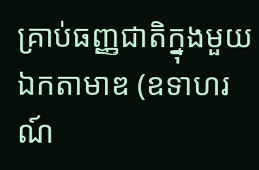គ្រាប់ធញ្ញជាតិក្នុងមួយឯកតាមាឌ (ឧទាហរណ៍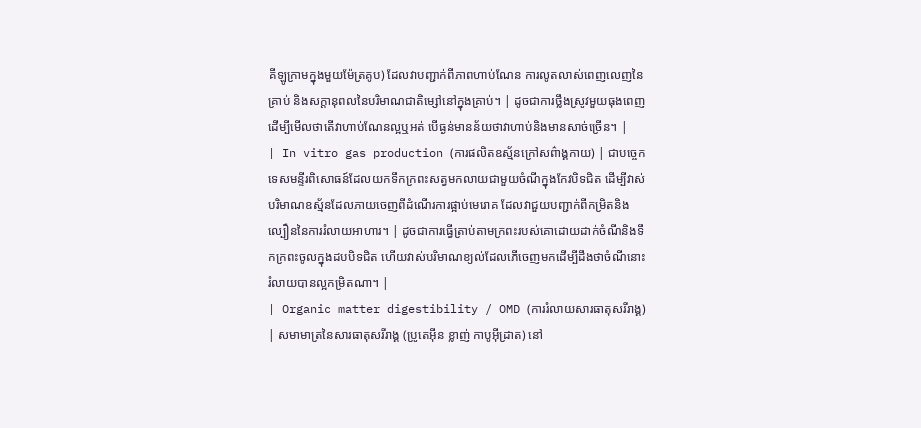គីឡូក្រាមក្នុងមួយម៉ែត្រគូប) ដែលវាបញ្ជាក់ពីភាពហាប់ណែន ការលូតលាស់ពេញលេញនៃគ្រាប់ និងសក្តានុពលនៃបរិមាណជាតិម្សៅនៅក្នុងគ្រាប់។ | ដូចជាការថ្លឹងស្រូវមួយធុងពេញដើម្បីមើលថាតើវាហាប់ណែនល្អឬអត់ បើធ្ងន់មានន័យថាវាហាប់និងមានសាច់ច្រើន។ |
| In vitro gas production (ការផលិតឧស្ម័នក្រៅសព៌ាង្គកាយ) | ជាបច្ចេកទេសមន្ទីរពិសោធន៍ដែលយកទឹកក្រពះសត្វមកលាយជាមួយចំណីក្នុងកែវបិទជិត ដើម្បីវាស់បរិមាណឧស្ម័នដែលភាយចេញពីដំណើរការផ្អាប់មេរោគ ដែលវាជួយបញ្ជាក់ពីកម្រិតនិងល្បឿននៃការរំលាយអាហារ។ | ដូចជាការធ្វើត្រាប់តាមក្រពះរបស់គោដោយដាក់ចំណីនិងទឹកក្រពះចូលក្នុងដបបិទជិត ហើយវាស់បរិមាណខ្យល់ដែលភើចេញមកដើម្បីដឹងថាចំណីនោះរំលាយបានល្អកម្រិតណា។ |
| Organic matter digestibility / OMD (ការរំលាយសារធាតុសរីរាង្គ) | សមាមាត្រនៃសារធាតុសរីរាង្គ (ប្រូតេអ៊ីន ខ្លាញ់ កាបូអ៊ីដ្រាត) នៅ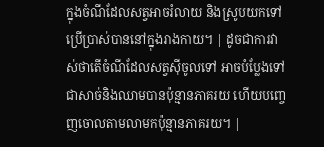ក្នុងចំណីដែលសត្វអាចរំលាយ និងស្រូបយកទៅប្រើប្រាស់បាននៅក្នុងរាងកាយ។ | ដូចជាការវាស់ថាតើចំណីដែលសត្វស៊ីចូលទៅ អាចបំប្លែងទៅជាសាច់និងឈាមបានប៉ុន្មានភាគរយ ហើយបញ្ចេញចោលតាមលាមកប៉ុន្មានភាគរយ។ |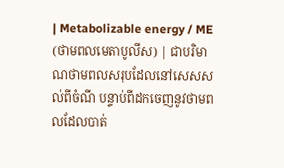| Metabolizable energy / ME (ថាមពលមេតាបូលីស) | ជាបរិមាណថាមពលសរុបដែលនៅសេសសល់ពីចំណី បន្ទាប់ពីដកចេញនូវថាមពលដែលបាត់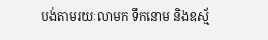បង់តាមរយៈលាមក ទឹកនោម និងឧស្ម័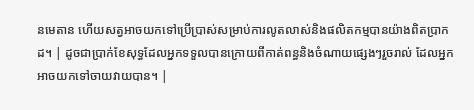នមេតាន ហើយសត្វអាចយកទៅប្រើប្រាស់សម្រាប់ការលូតលាស់និងផលិតកម្មបានយ៉ាងពិតប្រាកដ។ | ដូចជាប្រាក់ខែសុទ្ធដែលអ្នកទទួលបានក្រោយពីកាត់ពន្ធនិងចំណាយផ្សេងៗរួចរាល់ ដែលអ្នកអាចយកទៅចាយវាយបាន។ |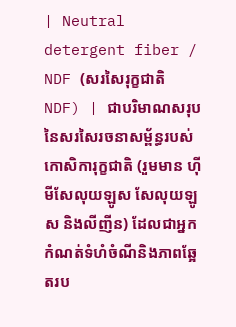| Neutral detergent fiber / NDF (សរសៃរុក្ខជាតិ NDF) | ជាបរិមាណសរុបនៃសរសៃរចនាសម្ព័ន្ធរបស់កោសិការុក្ខជាតិ (រួមមាន ហ៊ីមីសែលុយឡូស សែលុយឡូស និងលីញីន) ដែលជាអ្នកកំណត់ទំហំចំណីនិងភាពឆ្អែតរប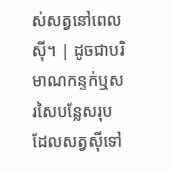ស់សត្វនៅពេលស៊ី។ | ដូចជាបរិមាណកន្ទក់ឬសរសៃបន្លែសរុបដែលសត្វស៊ីទៅ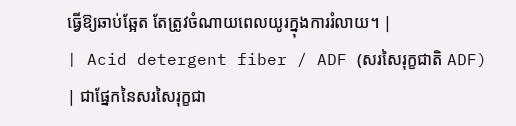ធ្វើឱ្យឆាប់ឆ្អែត តែត្រូវចំណាយពេលយូរក្នុងការរំលាយ។ |
| Acid detergent fiber / ADF (សរសៃរុក្ខជាតិ ADF) | ជាផ្នែកនៃសរសៃរុក្ខជា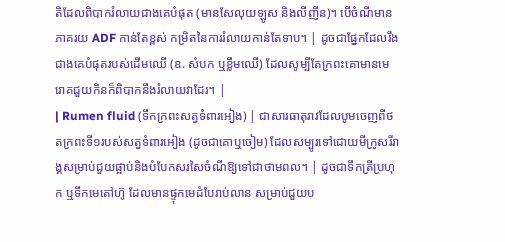តិដែលពិបាករំលាយជាងគេបំផុត (មានសែលុយឡូស និងលីញីន)។ បើចំណីមានភាគរយ ADF កាន់តែខ្ពស់ កម្រិតនៃការរំលាយកាន់តែទាប។ | ដូចជាផ្នែកដែលរឹងជាងគេបំផុតរបស់ដើមឈើ (ឧ. សំបក ឬខ្លឹមឈើ) ដែលសូម្បីតែក្រពះគោមានមេរោគជួយកិនក៏ពិបាកនឹងរំលាយវាដែរ។ |
| Rumen fluid (ទឹកក្រពះសត្វទំពារអៀង) | ជាសារធាតុរាវដែលបូមចេញពីថតក្រពះទី១របស់សត្វទំពារអៀង (ដូចជាគោឬចៀម) ដែលសម្បូរទៅដោយមីក្រូសរីរាង្គសម្រាប់ជួយផ្អាប់និងបំបែកសរសៃចំណីឱ្យទៅជាថាមពល។ | ដូចជាទឹកត្រីប្រហុក ឬទឹកមេតៅហ៊ូ ដែលមានផ្ទុកមេដំបែរាប់លាន សម្រាប់ជួយប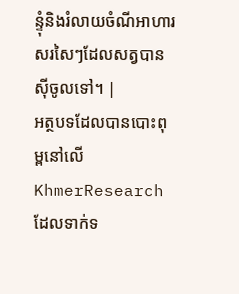ន្ទុំនិងរំលាយចំណីអាហារសរសៃៗដែលសត្វបានស៊ីចូលទៅ។ |
អត្ថបទដែលបានបោះពុម្ពនៅលើ KhmerResearch ដែលទាក់ទ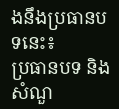ងនឹងប្រធានបទនេះ៖
ប្រធានបទ និងសំណួ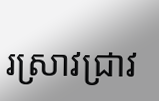រស្រាវជ្រាវ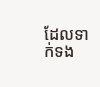ដែលទាក់ទង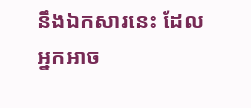នឹងឯកសារនេះ ដែលអ្នកអាច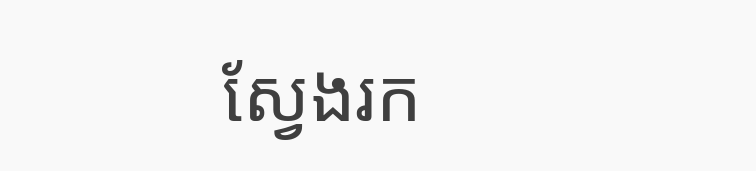ស្វែងរក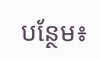បន្ថែម៖